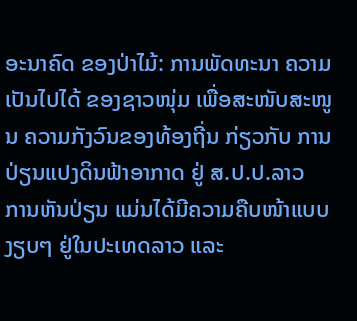ອະນາຄົດ ຂອງປ່າໄມ້: ການພັດທະນາ ຄວາມເປັນໄປໄດ້ ຂອງຊາວໜຸ່ມ ເພື່ອສະໜັບສະໜູນ ຄວາມກັງວົນຂອງທ້ອງຖີ່ນ ກ່ຽວກັບ ການປ່ຽນແປງດິນຟ້າອາກາດ ຢູ່ ສ.ປ.ປ.ລາວ
ການຫັນປ່ຽນ ແມ່ນໄດ້ມີຄວາມຄືບໜ້າແບບງຽບໆ ຢູ່ໃນປະເທດລາວ ແລະ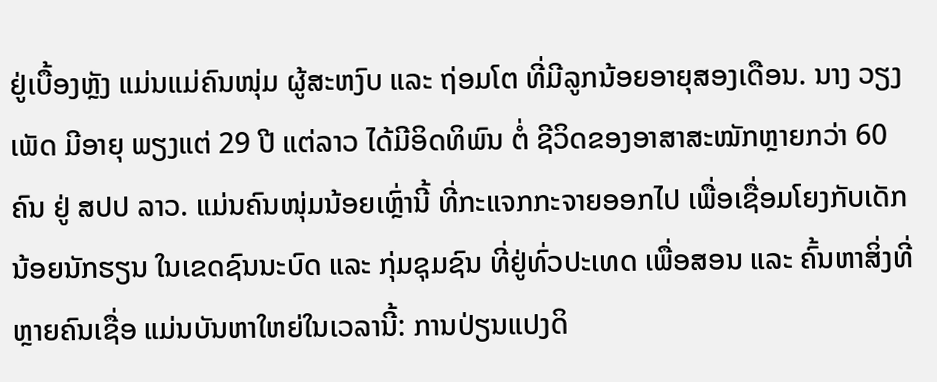ຢູ່ເບື້ອງຫຼັງ ແມ່ນແມ່ຄົນໜຸ່ມ ຜູ້ສະຫງົບ ແລະ ຖ່ອມໂຕ ທີ່ມີລູກນ້ອຍອາຍຸສອງເດືອນ. ນາງ ວຽງເພັດ ມີອາຍຸ ພຽງແຕ່ 29 ປີ ແຕ່ລາວ ໄດ້ມີອິດທິພົນ ຕໍ່ ຊີວິດຂອງອາສາສະໝັກຫຼາຍກວ່າ 60 ຄົນ ຢູ່ ສປປ ລາວ. ແມ່ນຄົນໜຸ່ມນ້ອຍເຫຼົ່ານີ້ ທີ່ກະແຈກກະຈາຍອອກໄປ ເພື່ອເຊື່ອມໂຍງກັບເດັກນ້ອຍນັກຮຽນ ໃນເຂດຊົນນະບົດ ແລະ ກຸ່ມຊຸມຊົນ ທີ່ຢູ່ທົ່ວປະເທດ ເພື່ອສອນ ແລະ ຄົ້ນຫາສິ່ງທີ່ຫຼາຍຄົນເຊື່ອ ແມ່ນບັນຫາໃຫຍ່ໃນເວລານີ້: ການປ່ຽນແປງດິ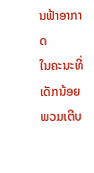ນຟ້າອາກາດ
ໃນຄະນະທີ່ ເດັກນ້ອຍພວມເຕີບ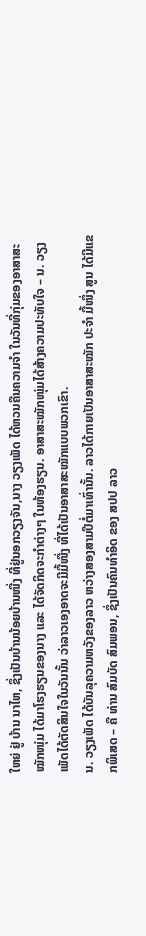ໃຫຍ່ ຢູ່ ບ້ານ ນາໄຫ, ຊຶ່ງເປັນບ້ານນ້ອຍບ້ານໜື່ງ ທີ່ຢູ່ນອກວຽງຈັນ,ນາງ ວຽງເພັດ ໄດ້ຫວນຄືນຄວາມຈໍາ ໃນວັນທີ່ກຸ່ມຂອງອາສາສະໝັກໜຸ່ມ ໄດ້ມາໂຮງຮຽນຂອງນາງ ແລະ ໄດ້ຈັດກິດຈະກໍາຕ່າງໆ ໃນຫ້ອງຮຽນ. ອາສາສະໝັກໜຸ່ມໄດ້ສ້າງຄວາມປະທັບໃຈ – ນ. ວຽງເພັດໄດ້ຕັດສິນໃຈໃນວັນນັ້ນ ວ່າລາວເອງອາດຈະມີມື້ໜື່ງ ທີ່ໄດ້ເປັນອາສາສະໝັກແບບພວກເຂົາ.
ນ. ວຽງເພັດ ໄດ້ບັນລຸຄວາມຫວັງຂອງລາວ ຫວ່າງສອງສາມປີຕໍ່ມາເທົ່ານັ້ນ. ລາວໄດ້ກາຍເປັນອາສາສະໝັກ ປະຈຳ ມື້ໜຶ່ງ ສູນ ໄດ້ມີແຂກພິເສດ – ຄື ທ່ານ ສົມບັດ ສົມພອນ, ຊຶ່ງເປັນຄົນທໍາອິດ ຂອງ ສປປ ລາວ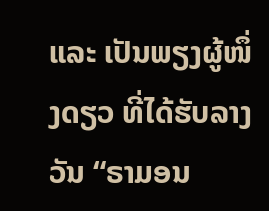ແລະ ເປັນພຽງຜູ້ໜຶ່ງດຽວ ທີ່ໄດ້ຮັບລາງວັນ “ຣາມອນ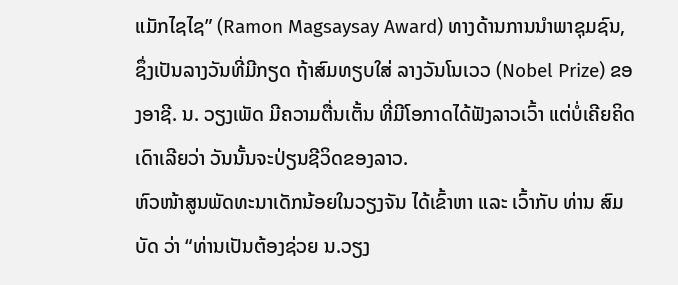ແມັກໄຊໄຊ” (Ramon Magsaysay Award) ທາງດ້ານການນໍາພາຊຸມຊົນ, ຊຶ່ງເປັນລາງວັນທີ່ມີກຽດ ຖ້າສົມທຽບໃສ່ ລາງວັນໂນເວວ (Nobel Prize) ຂອງອາຊີ. ນ. ວຽງເພັດ ມີຄວາມຕື່ນເຕັ້ນ ທີ່ມີໂອກາດໄດ້ຟັງລາວເວົ້າ ແຕ່ບໍ່ເຄີຍຄິດເດົາເລີຍວ່າ ວັນນັ້ນຈະປ່ຽນຊີວິດຂອງລາວ.
ຫົວໜ້າສູນພັດທະນາເດັກນ້ອຍໃນວຽງຈັນ ໄດ້ເຂົ້າຫາ ແລະ ເວົ້າກັບ ທ່ານ ສົມບັດ ວ່າ “ທ່ານເປັນຕ້ອງຊ່ວຍ ນ.ວຽງ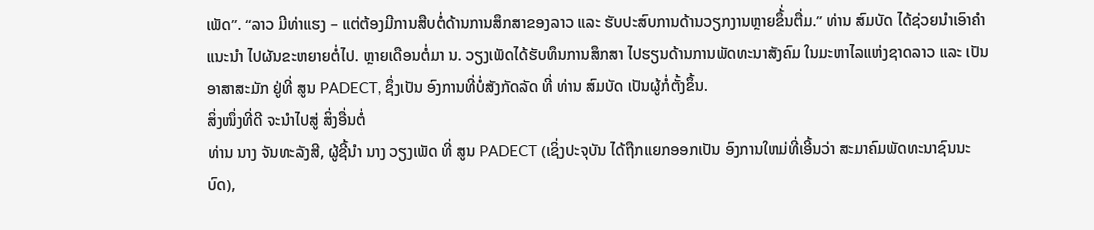ເພັດ”. “ລາວ ມີທ່າແຮງ – ແຕ່ຕ້ອງມີການສືບຕໍ່ດ້ານການສຶກສາຂອງລາວ ແລະ ຮັບປະສົບການດ້ານວຽກງານຫຼາຍຂຶ້່ນຕື່ມ.” ທ່ານ ສົມບັດ ໄດ້ຊ່ວຍນໍາເອົາຄໍາແນະນໍາ ໄປຜັນຂະຫຍາຍຕໍ່ໄປ. ຫຼາຍເດືອນຕໍ່ມາ ນ. ວຽງເພັດໄດ້ຮັບທຶນການສຶກສາ ໄປຮຽນດ້ານການພັດທະນາສັງຄົມ ໃນມະຫາໄລແຫ່ງຊາດລາວ ແລະ ເປັນອາສາສະມັກ ຢູ່ທີ່ ສູນ PADECT, ຊຶ່ງເປັນ ອົງການທີ່ບໍ່ສັງກັດລັດ ທີ່ ທ່ານ ສົມບັດ ເປັນຜູ້ກໍ່ຕັ້ງຂຶ້ນ.
ສິ່ງໜຶ່ງທີ່ດີ ຈະນໍາໄປສູ່ ສິ່ງອື່ນຕໍ່
ທ່ານ ນາງ ຈັນທະລັງສີ, ຜູ້ຊີ້ນຳ ນາງ ວຽງເພັດ ທີ່ ສູນ PADECT (ເຊິ່ງປະຈຸບັນ ໄດ້ຖືກແຍກອອກເປັນ ອົງການໃຫມ່ທີ່ເອີ້ນວ່າ ສະມາຄົມພັດທະນາຊົນນະບົດ),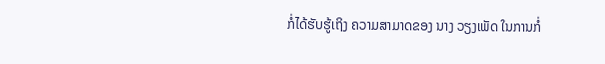ກໍ່ໄດ້ຮັບຮູ້ເຖິງ ຄວາມສາມາດຂອງ ນາງ ວຽງເພັດ ໃນການກໍ່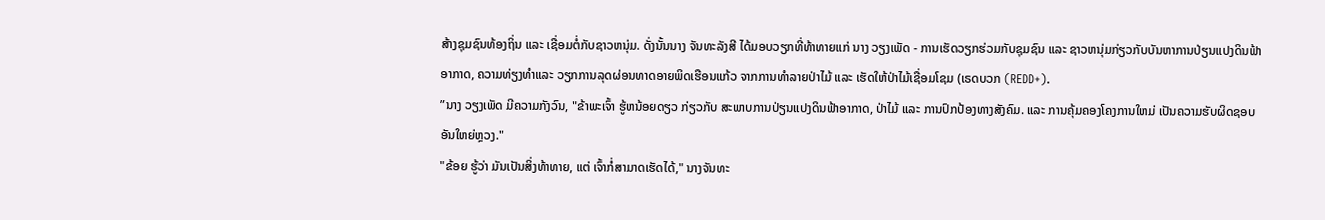ສ້າງຊຸມຊົນທ້ອງຖິ່ນ ແລະ ເຊື່ອມຕໍ່ກັບຊາວຫນຸ່ມ. ດັ່ງນັ້ນນາງ ຈັນທະລັງສີ ໄດ້ມອບວຽກທີ່ທ້າທາຍແກ່ ນາງ ວຽງເພັດ - ການເຮັດວຽກຮ່ວມກັບຊຸມຊົນ ແລະ ຊາວຫນຸ່ມກ່ຽວກັບບັນຫາການປ່ຽນແປງດິນຟ້າອາກາດ, ຄວາມທ່ຽງທຳແລະ ວຽກການລຸດຜ່ອນທາດອາຍພິດເຮືອນແກ້ວ ຈາກການທຳລາຍປ່າໄມ້ ແລະ ເຮັດໃຫ້ປ່າໄມ້ເຊື່ອມໂຊມ (ເຣດບວກ (REDD+).
”ນາງ ວຽງເພັດ ມີຄວາມກັງວົນ, "ຂ້າພະເຈົ້າ ຮູ້ຫນ້ອຍດຽວ ກ່ຽວກັບ ສະພາບການປ່ຽນແປງດິນຟ້າອາກາດ, ປ່າໄມ້ ແລະ ການປົກປ້ອງທາງສັງຄົມ. ແລະ ການຄຸ້ມຄອງໂຄງການໃຫມ່ ເປັນຄວາມຮັບຜິດຊອບອັນໃຫຍ່ຫຼວງ."
"ຂ້ອຍ ຮູ້ວ່າ ມັນເປັນສິ່ງທ້າທາຍ, ແຕ່ ເຈົ້າກໍ່ສາມາດເຮັດໄດ້," ນາງຈັນທະ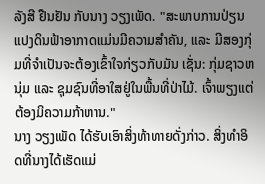ລັງສີ ຢືນຢັນ ກັບນາງ ວຽງເພັດ. "ສະພາບການປ່ຽນແປງດິນຟ້າອາກາດແມ່ນມີຄວາມສໍາຄັນ, ແລະ ມີສອງກຸ່ມທີ່ຈໍາເປັນຈະຕ້ອງເຂົ້າໃຈກ່ຽວກັບມັນ ເຊັ່ນ: ກຸ່ມຊາວຫນຸ່ມ ແລະ ຊຸມຊົນທີ່ອາໃສຢູ່ໃນພື້ນທີ່ປ່າໄມ້. ເຈົ້າພຽງແຕ່ຕ້ອງມິຄວາມກ້າຫານ."
ນາງ ວຽງເພັດ ໄດ້ຮັບເອົາສິ່ງທ້າທາຍດັ່ງກ່າວ. ສິ່ງທໍາອິດທີ່ນາງໄດ້ເຮັດແມ່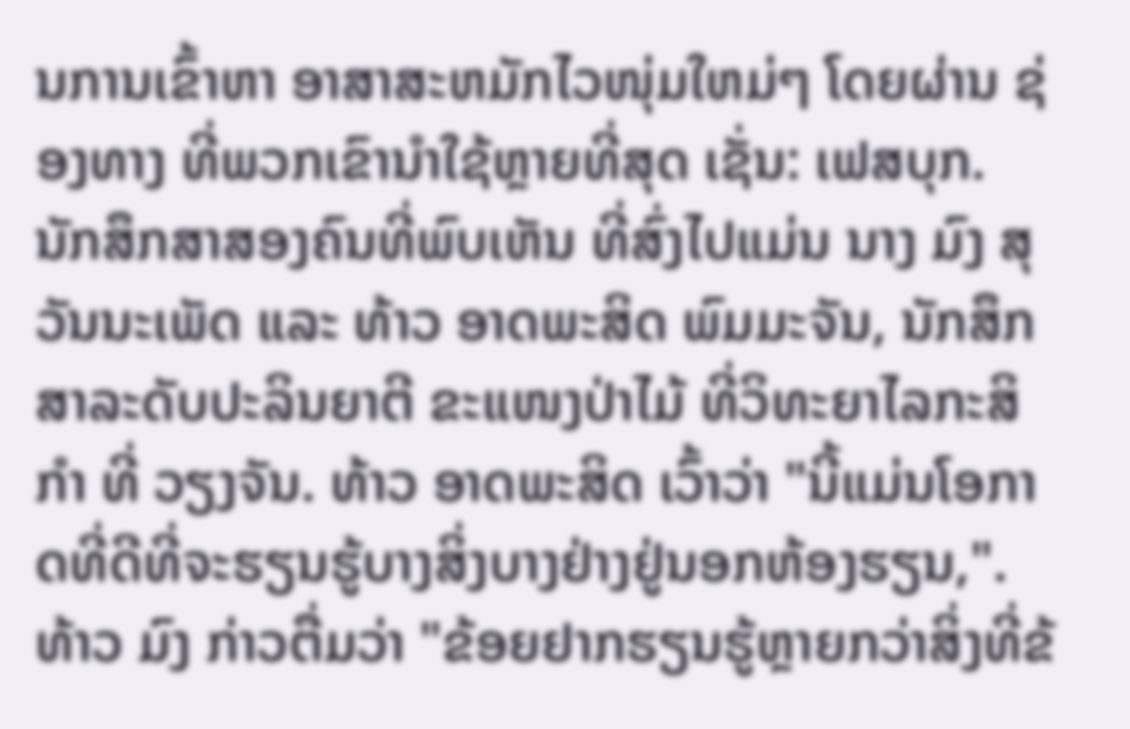ນການເຂົ້າຫາ ອາສາສະຫມັກໄວໜຸ່ມໃຫມ່ໆ ໂດຍຜ່ານ ຊ່ອງທາງ ທີ່ພວກເຂົານໍາໃຊ້ຫຼາຍທີ່ສຸດ ເຊັ່ນ: ເຟສບຸກ.
ນັກສຶກສາສອງຄົນທີ່ພົບເຫັນ ທີ່ສົ່ງໄປແມ່ນ ນາງ ມົງ ສຸວັນນະເພັດ ແລະ ທ້າວ ອາດພະສິດ ພົມມະຈັນ, ນັກສຶກສາລະດັບປະລິນຍາຕີ ຂະແໜງປ່າໄມ້ ທີ່ວິທະຍາໄລກະສິກໍາ ທີ່ ວຽງຈັນ. ທ້າວ ອາດພະສິດ ເວົ້າວ່າ "ນີ້ແມ່ນໂອກາດທີ່ດີທີ່ຈະຮຽນຮູ້ບາງສິ່ງບາງຢ່າງຢູ່ນອກຫ້ອງຮຽນ,".
ທ້າວ ມົງ ກ່າວຕື່ມວ່າ "ຂ້ອຍຢາກຮຽນຮູ້ຫຼາຍກວ່າສິ່ງທີ່ຂ້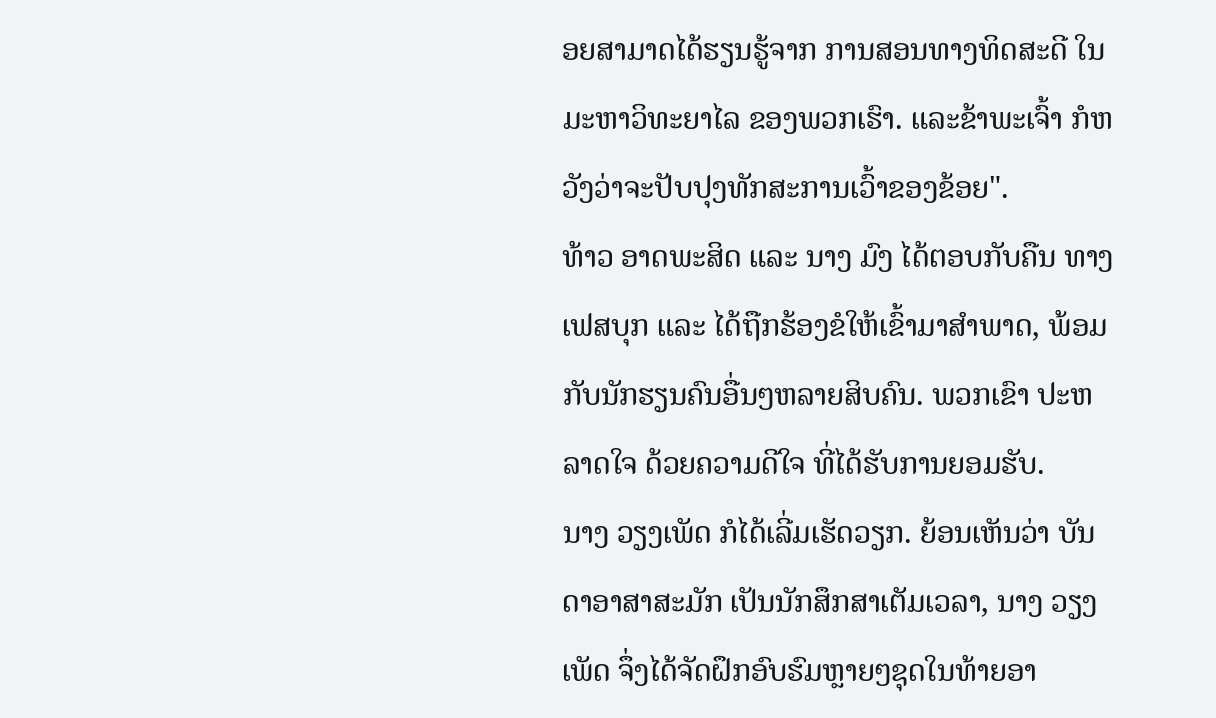ອຍສາມາດໄດ້ຮຽນຮູ້ຈາກ ການສອນທາງທິດສະດີ ໃນ ມະຫາວິທະຍາໄລ ຂອງພວກເຮົາ. ແລະຂ້າພະເຈົ້າ ກໍຫວັງວ່າຈະປັບປຸງທັກສະການເວົ້າຂອງຂ້ອຍ".
ທ້າວ ອາດພະສິດ ແລະ ນາງ ມົງ ໄດ້ຕອບກັບຄືນ ທາງເຟສບຸກ ແລະ ໄດ້ຖືກຮ້ອງຂໍໃຫ້ເຂົ້າມາສໍາພາດ, ພ້ອມກັບນັກຮຽນຄົນອື່ນໆຫລາຍສິບຄົນ. ພວກເຂົາ ປະຫລາດໃຈ ດ້ວຍຄວາມດີໃຈ ທີ່ໄດ້ຮັບການຍອມຮັບ.
ນາງ ວຽງເພັດ ກໍໄດ້ເລີ່ມເຮັດວຽກ. ຍ້ອນເຫັນວ່າ ບັນດາອາສາສະມັກ ເປັນນັກສຶກສາເຕັມເວລາ, ນາງ ວຽງເພັດ ຈຶ່ງໄດ້ຈັດຝຶກອົບຮົມຫຼາຍໆຊຸດໃນທ້າຍອາ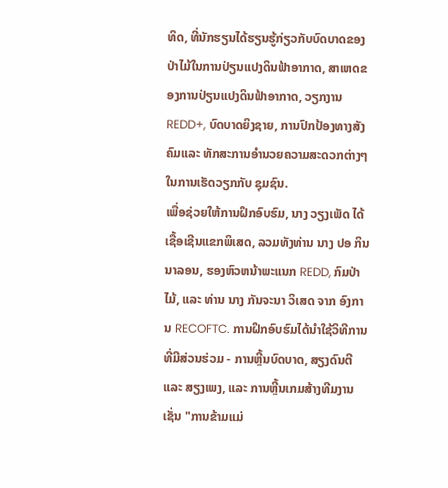ທິດ, ທີ່ນັກຮຽນໄດ້ຮຽນຮູ້ກ່ຽວກັບບົດບາດຂອງປ່າໄມ້ໃນການປ່ຽນແປງດິນຟ້າອາກາດ, ສາເຫດຂອງການປ່ຽນແປງດິນຟ້າອາກາດ, ວຽກງານ REDD+, ບົດບາດຍິງຊາຍ, ການປົກປ້ອງທາງສັງຄົມແລະ ທັກສະການອໍານວຍຄວາມສະດວກຕ່າງໆ ໃນການເຮັດວຽກກັບ ຊຸມຊົນ.
ເພື່ອຊ່ວຍໃຫ້ການຝຶກອົບຮົມ, ນາງ ວຽງເພັດ ໄດ້ເຊື້ອເຊີນແຂກພິເສດ, ລວມທັງທ່ານ ນາງ ປອ ກິນນາລອນ, ຮອງຫົວຫນ້າພະແນກ REDD, ກົມປ່າໄມ້, ແລະ ທ່ານ ນາງ ກັນຈະນາ ວິເສດ ຈາກ ອົງການ RECOFTC. ການຝຶກອົບຮົມໄດ້ນໍາໃຊ້ວິທີການທີ່ມີສ່ວນຮ່ວມ - ການຫຼີ້ນບົດບາດ, ສຽງດົນຕີ ແລະ ສຽງເພງ, ແລະ ການຫຼີ້ນເກມສ້າງທີມງານເຊັ່ນ "ການຂ້າມແມ່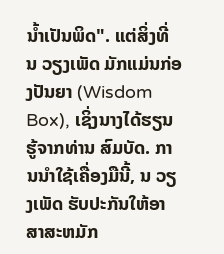ນ້ຳເປັນພິດ". ແຕ່ສິ່ງທີ່ ນ ວຽງເພັດ ມັກແມ່ນກ່ອງປັນຍາ (Wisdom Box), ເຊິ່ງນາງໄດ້ຮຽນຮູ້ຈາກທ່ານ ສົມບັດ. ການນໍາໃຊ້ເຄື່ອງມືນີ້, ນ ວຽງເພັດ ຮັບປະກັນໃຫ້ອາສາສະຫມັກ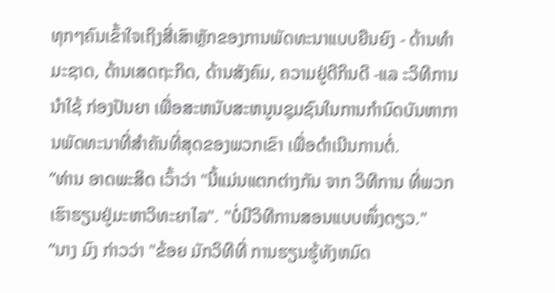ທຸກໆຄົນເຂົ້າໃຈເຖິງສີ່ເສົາຫຼັກຂອງການພັດທະນາແບບຍືນຍົງ - ດ້ານທໍາມະຊາດ, ດ້ານເສດຖະກິດ, ດ້ານສັງຄົມ, ຄວາມຢູ່ດີກິນດີ -ແລ ະວິທີການນໍາໃຊ້ ກ່ອງປັນຍາ ເພື່ອສະຫນັບສະຫນູນຊຸມຊົນໃນການກໍານົດບັນຫາການພັດທະນາທີ່ສໍາຄັນທີ່ສຸດຂອງພວກເຂົາ ເພື່ອດໍາເນີນການຕໍ່.
”ທ່ານ ອາດພະສິດ ເວົ້າວ່າ "ນີ້ແມ່ນແຕກຕ່າງກັນ ຈາກ ວິທີການ ທີ່ພວກເຮົາຮຽນຢູ່ມະຫາວິທະຍາໄລ". "ບໍ່ມີວິທີການສອນແບບໜຶ່ງດຽວ."
”ນາງ ມົງ ກ່າວວ່າ "ຂ້ອຍ ມັກວິທີທີ່ ການຮຽນຮູ້ທັງຫມົດ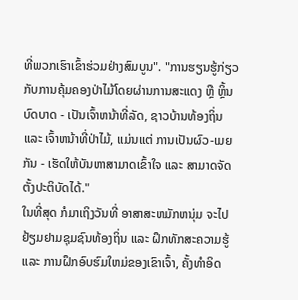ທີ່ພວກເຮົາເຂົ້າຮ່ວມຢ່າງສົມບູນ". "ການຮຽນຮູ້ກ່ຽວກັບການຄຸ້ມຄອງປ່າໄມ້ໂດຍຜ່ານການສະແດງ ຫຼື ຫຼິ້ນບົດບາດ - ເປັນເຈົ້າຫນ້າທີ່ລັດ, ຊາວບ້ານທ້ອງຖິ່ນ ແລະ ເຈົ້າຫນ້າທີ່ປ່າໄມ້, ແມ່ນແຕ່ ການເປັນຜົວ-ເມຍກັນ - ເຮັດໃຫ້ບັນຫາສາມາດເຂົ້າໃຈ ແລະ ສາມາດຈັດຕັ້ງປະຕິບັດໄດ້."
ໃນທີ່ສຸດ ກໍມາເຖິງວັນທີ່ ອາສາສະຫມັກຫນຸ່ມ ຈະໄປຢ້ຽມຢາມຊຸມຊົນທ້ອງຖິ່ນ ແລະ ຝຶກທັກສະຄວາມຮູ້ ແລະ ການຝຶກອົບຮົມໃຫມ່ຂອງເຂົາເຈົ້າ, ຄັ້ງທໍາອິດ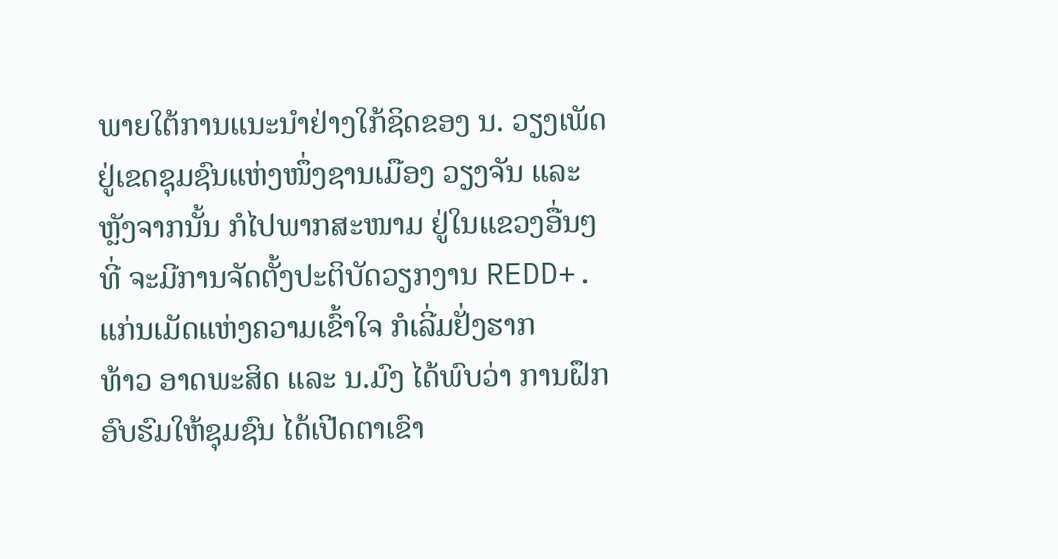ພາຍໃຕ້ການແນະນໍາຢ່າງໃກ້ຊິດຂອງ ນ. ວຽງເພັດ ຢູ່ເຂດຊຸມຊົນແຫ່ງໜຶ່ງຊານເມືອງ ວຽງຈັນ ແລະ ຫຼັງຈາກນັ້ນ ກໍໄປພາກສະໜາມ ຢູ່ໃນແຂວງອື່ນໆທີ່ ຈະມີການຈັດຕັ້ງປະຕິບັດວຽກງານ REDD+.
ແກ່ນເມັດແຫ່ງຄວາມເຂົ້າໃຈ ກໍເລີ່ມຢັ່ງຮາກ
ທ້າວ ອາດພະສິດ ແລະ ນ.ມົງ ໄດ້ພົບວ່າ ການຝຶກອົບຮົມໃຫ້ຊຸມຊົນ ໄດ້ເປີດຕາເຂົາ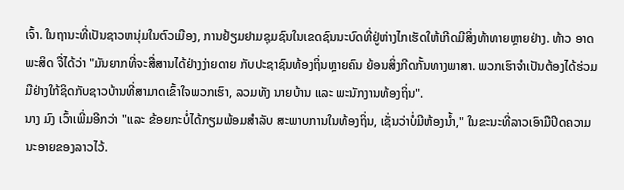ເຈົ້າ. ໃນຖານະທີ່ເປັນຊາວຫນຸ່ມໃນຕົວເມືອງ, ການຢ້ຽມຢາມຊຸມຊົນໃນເຂດຊົນນະບົດທີ່ຢູ່ຫ່າງໄກເຮັດໃຫ້ເກີດມີສິ່ງທ້າທາຍຫຼາຍຢ່າງ. ທ້າວ ອາດພະສິດ ຈື່ໄດ້ວ່າ "ມັນຍາກທີ່ຈະສື່ສານໄດ້ຢ່າງງ່າຍດາຍ ກັບປະຊາຊົນທ້ອງຖິ່ນຫຼາຍຄົນ ຍ້ອນສິ່ງກີດກັ້ນທາງພາສາ. ພວກເຮົາຈໍາເປັນຕ້ອງໄດ້ຮ່ວມມືຢ່າງໃກ້ຊິດກັບຊາວບ້ານທີ່ສາມາດເຂົ້າໃຈພວກເຮົາ, ລວມທັງ ນາຍບ້ານ ແລະ ພະນັກງານທ້ອງຖິ່ນ".
ນາງ ມົງ ເວົ້າເພີ່ມອີກວ່າ "ແລະ ຂ້ອຍກະບໍ່ໄດ້ກຽມພ້ອມສໍາລັບ ສະພາບການໃນທ້ອງຖິ່ນ, ເຊັ່ນວ່າບໍ່ມີຫ້ອງນ້ຳ," ໃນຂະນະທີ່ລາວເອົາມືປິດຄວາມນະອາຍຂອງລາວໄວ້.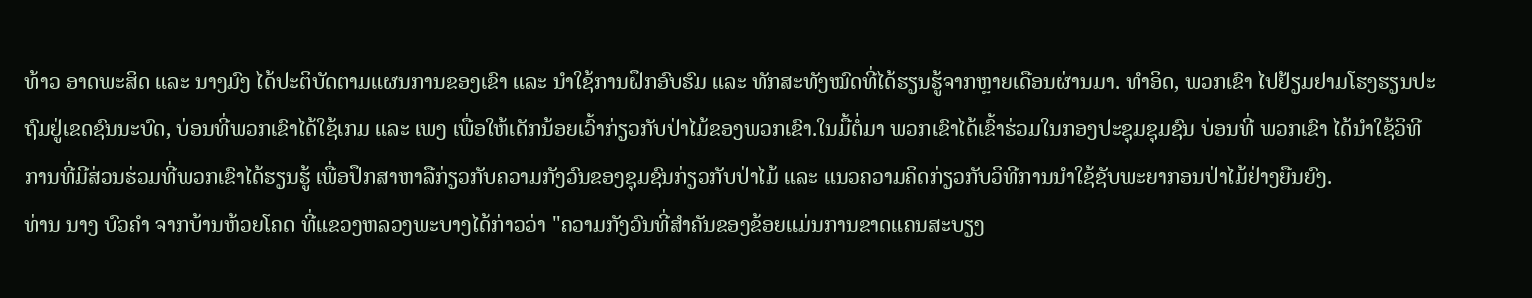ທ້າວ ອາດພະສິດ ແລະ ນາງມົງ ໄດ້ປະຕິບັດຕາມແຜນການຂອງເຂົາ ແລະ ນໍາໃຊ້ການຝຶກອົບຮົມ ແລະ ທັກສະທັງໝົດທີ່ໄດ້ຮຽນຮູ້ຈາກຫຼາຍເດືອນຜ່ານມາ. ທໍາອິດ, ພວກເຂົາ ໄປຢ້ຽມຢາມໂຮງຮຽນປະຖົມຢູ່ເຂດຊົນນະບົດ, ບ່ອນທີ່ພວກເຂົາໄດ້ໃຊ້ເກມ ແລະ ເພງ ເພື່ອໃຫ້ເດັກນ້ອຍເວົ້າກ່ຽວກັບປ່າໄມ້ຂອງພວກເຂົາ.ໃນມື້ຕໍ່ມາ ພວກເຂົາໄດ້ເຂົ້າຮ່ວມໃນກອງປະຊຸມຊຸມຊົນ ບ່ອນທີ່ ພວກເຂົາ ໄດ້ນໍາໃຊ້ວິທີການທີ່ມີສ່ວນຮ່ວມທີ່ພວກເຂົາໄດ້ຮຽນຮູ້ ເພື່ອປຶກສາຫາລືກ່ຽວກັບຄວາມກັງວົນຂອງຊຸມຊົນກ່ຽວກັບປ່າໄມ້ ແລະ ແນວຄວາມຄິດກ່ຽວກັບວິທີການນໍາໃຊ້ຊັບພະຍາກອນປ່າໄມ້ຢ່າງຍືນຍົງ.
ທ່ານ ນາງ ບົວຄໍາ ຈາກບ້ານຫ້ວຍໂຄດ ທີ່ແຂວງຫລວງພະບາງໄດ້ກ່າວວ່າ "ຄວາມກັງວົນທີ່ສໍາຄັນຂອງຂ້ອຍແມ່ນການຂາດແຄນສະບຽງ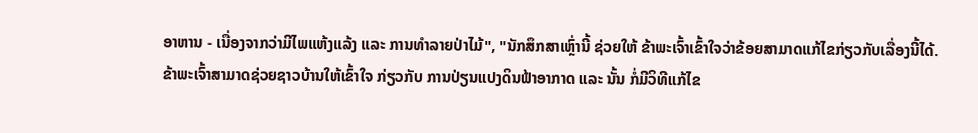ອາຫານ - ເນື່ອງຈາກວ່າມີໄພແຫ້ງແລ້ງ ແລະ ການທໍາລາຍປ່າໄມ້", "ນັກສຶກສາເຫຼົ່ານີ້ ຊ່ວຍໃຫ້ ຂ້າພະເຈົ້າເຂົ້າໃຈວ່າຂ້ອຍສາມາດແກ້ໄຂກ່ຽວກັບເລື່ອງນີ້ໄດ້. ຂ້າພະເຈົ້າສາມາດຊ່ວຍຊາວບ້ານໃຫ້ເຂົ້າໃຈ ກ່ຽວກັບ ການປ່ຽນແປງດິນຟ້າອາກາດ ແລະ ນັ້ນ ກໍ່ມີວິທີແກ້ໄຂ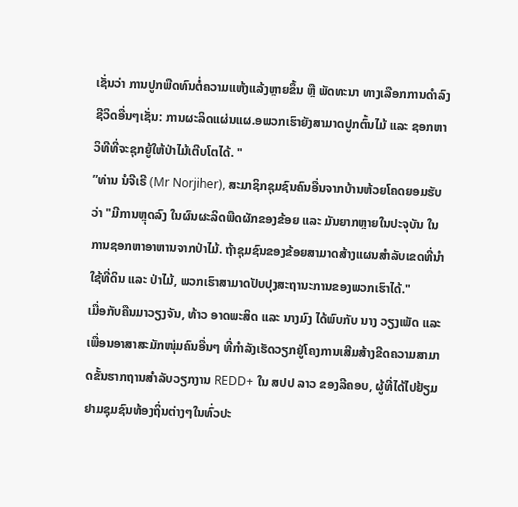ເຊັ່ນວ່າ ການປູກພືດທົນຕໍ່ຄວາມແຫ້ງແລ້ງຫຼາຍຂຶ້ນ ຫຼື ພັດທະນາ ທາງເລືອກການດໍາລົງຊີວິດອື່ນໆເຊັ່ນ: ການຜະລິດແຜ່ນແຜ.ອພວກເຮົາຍັງສາມາດປູກຕົ້ນໄມ້ ແລະ ຊອກຫາວິທີທີ່ຈະຊຸກຍູ້ໃຫ້ປ່າໄມ້ເຕີບໂຕໄດ້. "
”ທ່ານ ນໍຈີເຣີ (Mr Norjiher), ສະມາຊິກຊຸມຊົນຄົນອື່ນຈາກບ້ານຫ້ວຍໂຄດຍອມຮັບວ່າ "ມີການຫຼຸດລົງ ໃນຜົນຜະລິດພືດຜັກຂອງຂ້ອຍ ແລະ ມັນຍາກຫຼາຍໃນປະຈຸບັນ ໃນການຊອກຫາອາຫານຈາກປ່າໄມ້. ຖ້າຊຸມຊົນຂອງຂ້ອຍສາມາດສ້າງແຜນສໍາລັບເຂດທີ່ນໍາໃຊ້ທີ່ດິນ ແລະ ປ່າໄມ້, ພວກເຮົາສາມາດປັບປຸງສະຖານະການຂອງພວກເຮົາໄດ້."
ເມື່ອກັບຄືນມາວຽງຈັນ, ທ້າວ ອາດພະສິດ ແລະ ນາງມົງ ໄດ້ພົບກັບ ນາງ ວຽງເພັດ ແລະ ເພື່ອນອາສາສະມັກໜຸ່ມຄົນອື່ນໆ ທີ່ກໍາລັງເຮັດວຽກຢູ່ໂຄງການເສີມສ້າງຂີດຄວາມສາມາດຂັ້ນຮາກຖານສຳລັບວຽກງານ REDD+ ໃນ ສປປ ລາວ ຂອງລີຄອບ, ຜູ້ທີ່ໄດ້ໄປຢ້ຽມຢາມຊຸມຊົນທ້ອງຖິ່ນຕ່າງໆໃນທົ່ວປະ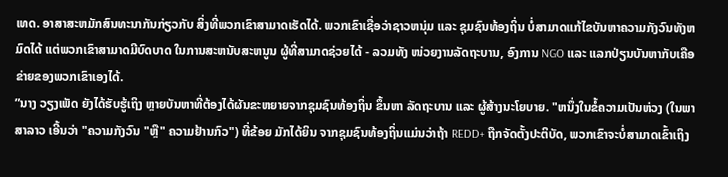ເທດ. ອາສາສະຫມັກສົນທະນາກັນກ່ຽວກັບ ສິ່ງທີ່ພວກເຂົາສາມາດເຮັດໄດ້. ພວກເຂົາເຊື່ອວ່າຊາວຫນຸ່ມ ແລະ ຊຸມຊົນທ້ອງຖິ່ນ ບໍ່ສາມາດແກ້ໄຂບັນຫາຄວາມກັງວົນທັງຫມົດໄດ້ ແຕ່ພວກເຂົາສາມາດມີບົດບາດ ໃນການສະຫນັບສະຫນູນ ຜູ້ທີ່ສາມາດຊ່ວຍໄດ້ - ລວມທັງ ໜ່ວຍງານລັດຖະບານ, ອົງການ NGO ແລະ ແລກປ່ຽນບັນຫາກັບເຄືອຂ່າຍຂອງພວກເຂົາເອງໄດ້.
”ນາງ ວຽງເພັດ ຍັງໄດ້ຮັບຮູ້ເຖິງ ຫຼາຍບັນຫາທີ່ຕ້ອງໄດ້ຜັນຂະຫຍາຍຈາກຊຸມຊົນທ້ອງຖິ່ນ ຂຶ້ນຫາ ລັດຖະບານ ແລະ ຜູ້ສ້າງນະໂຍບາຍ. "ຫນຶ່ງໃນຂໍ້ຄວາມເປັນຫ່ວງ (ໃນພາສາລາວ ເອີ້ນວ່າ "ຄວາມກັງວົນ "ຫຼື" ຄວາມຢ້ານກົວ") ທີ່ຂ້ອຍ ມັກໄດ້ຍິນ ຈາກຊຸມຊົນທ້ອງຖິ່ນແມ່ນວ່າຖ້າ REDD+ ຖືກຈັດຕັ້ງປະຕິບັດ, ພວກເຂົາຈະບໍ່ສາມາດເຂົ້າເຖິງ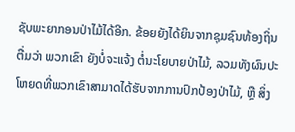ຊັບພະຍາກອນປ່າໄມ້ໄດ້ອີກ. ຂ້ອຍຍັງໄດ້ຍິນຈາກຊຸມຊົນທ້ອງຖິ່ນຕື່ມວ່າ ພວກເຂົາ ຍັງບໍ່ຈະແຈ້ງ ຕໍ່ນະໂຍບາຍປ່າໄມ້, ລວມທັງຜົນປະໂຫຍດທີ່ພວກເຂົາສາມາດໄດ້ຮັບຈາກການປົກປ້ອງປ່າໄມ້, ຫຼື ສິ່ງ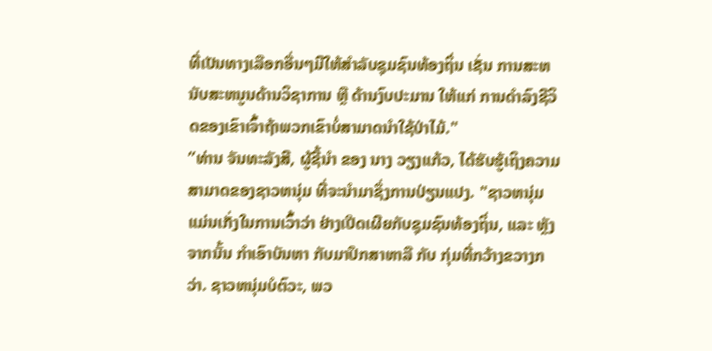ທີ່ເປັນທາງເລືອກອື່ນໆມີໃຫ້ສໍາລັບຊຸມຊົນທ້ອງຖິ່ນ ເຊັ່ນ ການສະຫນັບສະຫນູນດ້ານວິຊາການ ຫຼື ດ້ານງົບປະມານ ໃຫ້ແກ່ ການດໍາລົງຊີວິດຂອງເຂົາເຈົ້າຖ້າພວກເຂົາບໍ່ສາມາດນໍາໃຊ້ປ່າໄມ້."
”ທ່ານ ຈັນທະລັງສີ, ຜູ້ຊີ້ນໍາ ຂອງ ນາງ ວຽງແກ້ວ, ໄດ້ຮັບຮູ້ເຖິງຄວາມສາມາດຂອງຊາວຫນຸ່ມ ທີ່ຈະນໍາມາຊຶ່ງການປ່ຽນແປງ. "ຊາວຫນຸ່ມແມ່ນເກັ່ງໃນການເວົ້າວ່າ ຢ່າງເປີດເຜີຍກັບຊຸມຊົນທ້ອງຖິ່ນ, ແລະ ຫຼັງຈາກນັ້ນ ກໍາເອົາບັນຫາ ກັບມາປຶກສາຫາລື ກັບ ກຸ່ມທີ່ກວ້າງຂວາງກວ່າ. ຊາວຫນຸ່ມບໍຕົວະ, ພວ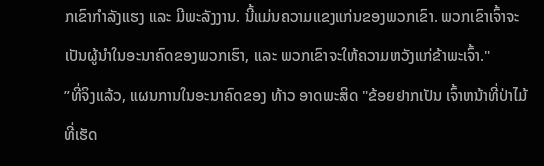ກເຂົາກໍາລັງແຮງ ແລະ ມີພະລັງງານ. ນີ້ແມ່ນຄວາມແຂງແກ່ນຂອງພວກເຂົາ. ພວກເຂົາເຈົ້າຈະເປັນຜູ້ນໍາໃນອະນາຄົດຂອງພວກເຮົາ, ແລະ ພວກເຂົາຈະໃຫ້ຄວາມຫວັງແກ່ຂ້າພະເຈົ້າ."
”ທີ່ຈິງແລ້ວ, ແຜນການໃນອະນາຄົດຂອງ ທ້າວ ອາດພະສິດ "ຂ້ອຍຢາກເປັນ ເຈົ້າຫນ້າທີ່ປ່າໄມ້ ທີ່ເຮັດ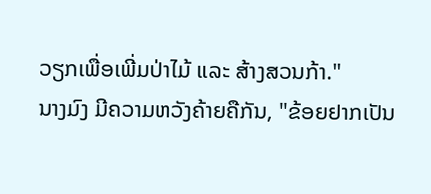ວຽກເພື່ອເພີ່ມປ່າໄມ້ ແລະ ສ້າງສວນກ້າ."
ນາງມົງ ມີຄວາມຫວັງຄ້າຍຄືກັນ, "ຂ້ອຍຢາກເປັນ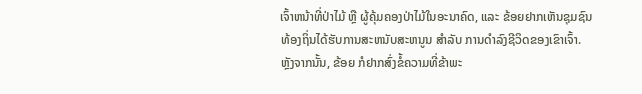ເຈົ້າຫນ້າທີ່ປ່າໄມ້ ຫຼື ຜູ້ຄຸ້ມຄອງປ່າໄມ້ໃນອະນາຄົດ, ແລະ ຂ້ອຍຢາກເຫັນຊຸມຊົນທ້ອງຖິ່ນໄດ້ຮັບການສະຫນັບສະຫນູນ ສໍາລັບ ການດໍາລົງຊີວິດຂອງເຂົາເຈົ້າ. ຫຼັງຈາກນັ້ນ, ຂ້ອຍ ກໍຢາກສົ່ງຂໍ້ຄວາມທີ່ຂ້າພະ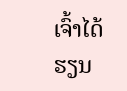ເຈົ້າໄດ້ຮຽນ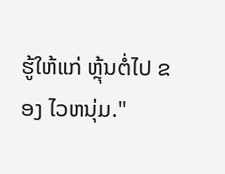ຮູ້ໃຫ້ແກ່ ຫຼຸ້ນຕໍ່ໄປ ຂອງ ໄວຫນຸ່ມ."